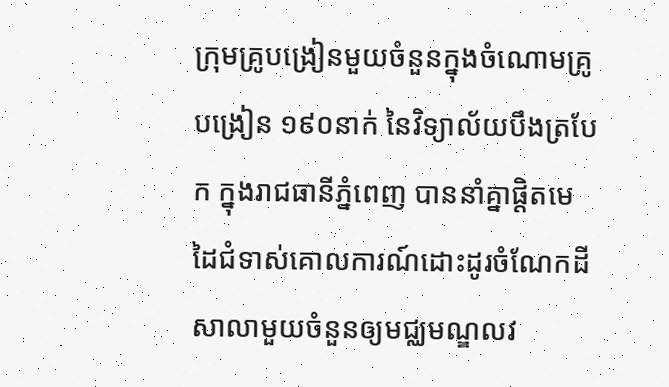ក្រុមគ្រូបង្រៀនមួយចំនួនក្នុងចំណោមគ្រូបង្រៀន ១៩០នាក់ នៃវិទ្យាល័យបឹងត្របែក ក្នុងរាជធានីភ្នំពេញ បាននាំគ្នាផ្ដិតមេដៃជំទាស់គោលការណ៍ដោះដូរចំណែកដីសាលាមួយចំនួនឲ្យមជ្ឈមណ្ឌលវ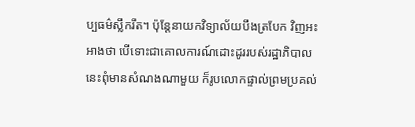ប្បធម៌ស្លឹករឹត។ ប៉ុន្តែនាយកវិទ្យាល័យបឹងត្របែក វិញអះអាងថា បើទោះជាគោលការណ៍ដោះដូររបស់រដ្ឋាភិបាលនេះពុំមានសំណងណាមួយ ក៏រូបលោកផ្ទាល់ព្រមប្រគល់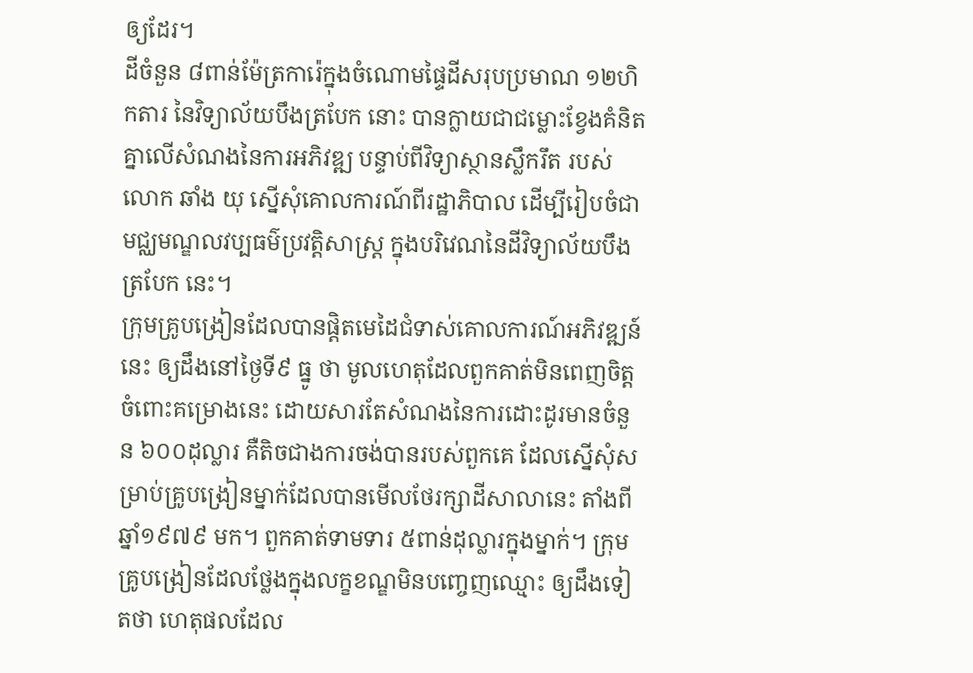ឲ្យដែរ។
ដីចំនួន ៨ពាន់ម៉ែត្រការ៉េក្នុងចំណោមផ្ទៃដីសរុបប្រមាណ ១២ហិកតារ នៃវិទ្យាល័យបឹងត្របែក នោះ បានក្លាយជាជម្លោះខ្វែងគំនិតគ្នាលើសំណងនៃការអភិវឌ្ឍ បន្ទាប់ពីវិទ្យាស្ថានស្លឹករឹត របស់ លោក ឆាំង យុ ស្នើសុំគោលការណ៍ពីរដ្ឋាភិបាល ដើម្បីរៀបចំជាមជ្ឈមណ្ឌលវប្បធម៌ប្រវត្តិសាស្ត្រ ក្នុងបរិវេណនៃដីវិទ្យាល័យបឹងត្របែក នេះ។
ក្រុមគ្រូបង្រៀនដែលបានផ្ដិតមេដៃជំទាស់គោលការណ៍អភិវឌ្ឍន៍នេះ ឲ្យដឹងនៅថ្ងៃទី៩ ធ្នូ ថា មូលហេតុដែលពួកគាត់មិនពេញចិត្តចំពោះគម្រោងនេះ ដោយសារតែសំណងនៃការដោះដូរមានចំនួន ៦០០ដុល្លារ គឺតិចជាងការចង់បានរបស់ពួកគេ ដែលស្នើសុំសម្រាប់គ្រូបង្រៀនម្នាក់ដែលបានមើលថែរក្សាដីសាលានេះ តាំងពីឆ្នាំ១៩៧៩ មក។ ពួកគាត់ទាមទារ ៥ពាន់ដុល្លារក្នុងម្នាក់។ ក្រុមគ្រូបង្រៀនដែលថ្លែងក្នុងលក្ខខណ្ឌមិនបញ្ចេញឈ្មោះ ឲ្យដឹងទៀតថា ហេតុផលដែល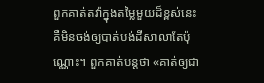ពួកគាត់តវ៉ាក្នុងតម្លៃមួយដ៏ខ្ពស់នេះ គឺមិនចង់ឲ្យបាត់បង់ដីសាលាតែប៉ុណ្ណោះ។ ពួកគាត់បន្តថា «គាត់ឲ្យជា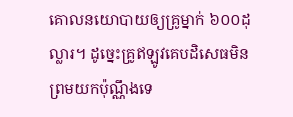គោលនយោបាយឲ្យគ្រូម្នាក់ ៦០០ដុល្លារ។ ដូច្នេះគ្រូឥឡូវគេបដិសេធមិនព្រមយកប៉ុណ្ណឹងទេ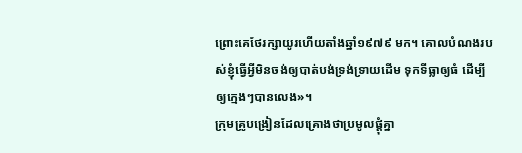ព្រោះគេថែរក្សាយូរហើយតាំងឆ្នាំ១៩៧៩ មក។ គោលបំណងរបស់ខ្ញុំធ្វើអ្វីមិនចង់ឲ្យបាត់បង់ទ្រង់ទ្រាយដើម ទុកទីធ្លាឲ្យធំ ដើម្បីឲ្យក្មេងៗបានលេង»។
ក្រុមគ្រូបង្រៀនដែលគ្រោងថាប្រមូលផ្ដុំគ្នា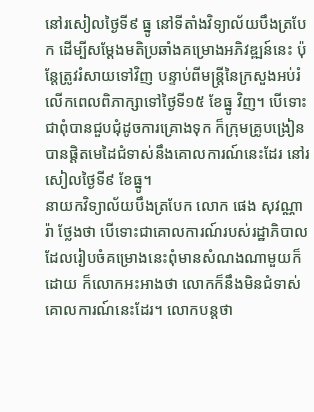នៅរសៀលថ្ងៃទី៩ ធ្នូ នៅទីតាំងវិទ្យាល័យបឹងត្របែក ដើម្បីសម្ដែងមតិប្រឆាំងគម្រោងអភិវឌ្ឍន៍នេះ ប៉ុន្តែត្រូវរំសាយទៅវិញ បន្ទាប់ពីមន្ត្រីនៃក្រសួងអប់រំ លើកពេលពិភាក្សាទៅថ្ងៃទី១៥ ខែធ្នូ វិញ។ បើទោះជាពុំបានជួបជុំដូចការគ្រោងទុក ក៏ក្រុមគ្រូបង្រៀនបានផ្ដិតមេដៃជំទាស់នឹងគោលការណ៍នេះដែរ នៅរសៀលថ្ងៃទី៩ ខែធ្នូ។
នាយកវិទ្យាល័យបឹងត្របែក លោក ផេង សុវណ្ណារ៉ា ថ្លែងថា បើទោះជាគោលការណ៍របស់រដ្ឋាភិបាលដែលរៀបចំគម្រោងនេះពុំមានសំណងណាមួយក៏ដោយ ក៏លោកអះអាងថា លោកក៏នឹងមិនជំទាស់គោលការណ៍នេះដែរ។ លោកបន្តថា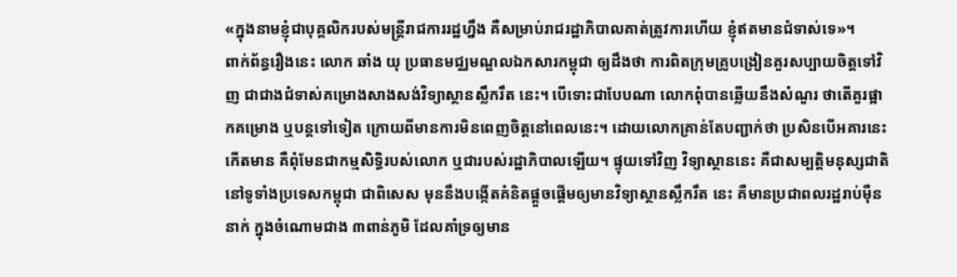«ក្នុងនាមខ្ញុំជាបុគ្គលិករបស់មន្ត្រីរាជការរដ្ឋហ្នឹង គឺសម្រាប់រាជរដ្ឋាភិបាលគាត់ត្រូវការហើយ ខ្ញុំឥតមានជំទាស់ទេ»។
ពាក់ព័ន្ធរឿងនេះ លោក ឆាំង យុ ប្រធានមជ្ឈមណ្ឌលឯកសារកម្ពុជា ឲ្យដឹងថា ការពិតក្រុមគ្រូបង្រៀនគួរសប្បាយចិត្តទៅវិញ ជាជាងជំទាស់គម្រោងសាងសង់វិទ្យាស្ថានស្លឹករឹត នេះ។ បើទោះជាបែបណា លោកពុំបានឆ្លើយនឹងសំណួរ ថាតើគួរផ្អាកគម្រោង ឬបន្តទៅទៀត ក្រោយពីមានការមិនពេញចិត្តនៅពេលនេះ។ ដោយលោកគ្រាន់តែបញ្ជាក់ថា ប្រសិនបើអគារនេះកើតមាន គឺពុំមែនជាកម្មសិទ្ធិរបស់លោក ឬជារបស់រដ្ឋាភិបាលឡើយ។ ផ្ទុយទៅវិញ វិទ្យាស្ថាននេះ គឺជាសម្បត្តិមនុស្សជាតិនៅទូទាំងប្រទេសកម្ពុជា ជាពិសេស មុននឹងបង្កើតគំនិតផ្ដួចផ្ដើមឲ្យមានវិទ្យាស្ថានស្លឹករឹត នេះ គឺមានប្រជាពលរដ្ឋរាប់ម៉ឺននាក់ ក្នុងចំណោមជាង ៣ពាន់ភូមិ ដែលគាំទ្រឲ្យមាន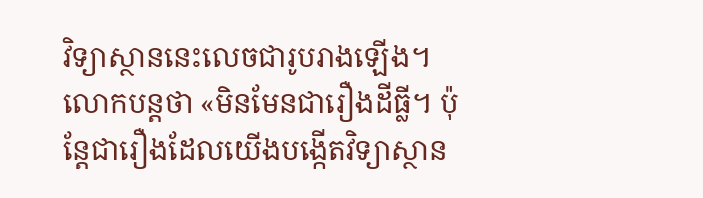វិទ្យាស្ថាននេះលេចជារូបរាងឡើង។ លោកបន្តថា «មិនមែនជារឿងដីធ្លី។ ប៉ុន្តែជារឿងដែលយើងបង្កើតវិទ្យាស្ថាន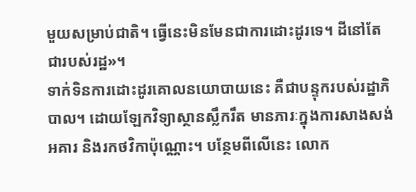មួយសម្រាប់ជាតិ។ ធ្វើនេះមិនមែនជាការដោះដូរទេ។ ដីនៅតែជារបស់រដ្ឋ»។
ទាក់ទិនការដោះដូរគោលនយោបាយនេះ គឺជាបន្ទុករបស់រដ្ឋាភិបាល។ ដោយឡែកវិទ្យាស្ថានស្លឹករឹត មានភារៈក្នុងការសាងសង់អគារ និងរកថវិកាប៉ុណ្ណោះ។ បន្ថែមពីលើនេះ លោក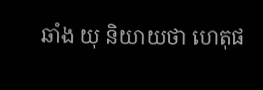ឆាំង យុ និយាយថា ហេតុផ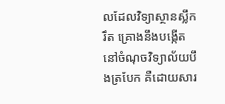លដែលវិទ្យាស្ថានស្លឹករឹត គ្រោងនឹងបង្កើតនៅចំណុចវិទ្យាល័យបឹងត្របែក គឺដោយសារ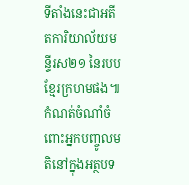ទីតាំងនេះជាអតីតការិយាល័យមន្ទីរស២១ នៃរបបខ្មែរក្រហមផង៕
កំណត់ចំណាំចំពោះអ្នកបញ្ចូលមតិនៅក្នុងអត្ថបទ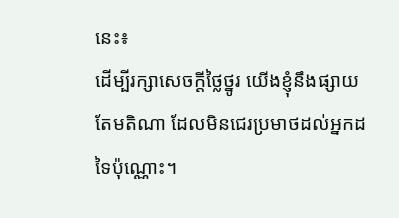នេះ៖
ដើម្បីរក្សាសេចក្ដីថ្លៃថ្នូរ យើងខ្ញុំនឹងផ្សាយតែមតិណា ដែលមិនជេរប្រមាថដល់អ្នកដទៃប៉ុណ្ណោះ។